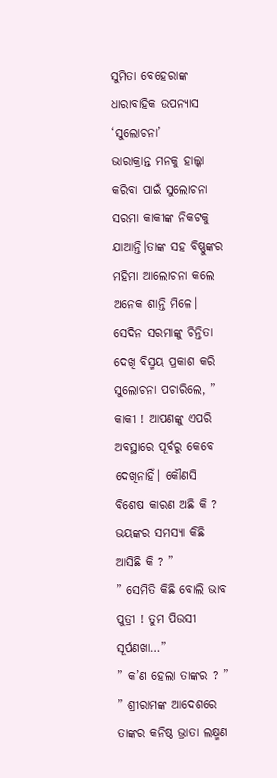ସୁମିତା ବେହେରାଙ୍କ ଧାରାବାହିକ ଉପନ୍ୟାସ ‘ସୁଲୋଚନା’
ଭାରାକ୍ରାନ୍ତ ମନକୁ ହାଲ୍କା କରିବା ପାଇଁ ସୁଲୋଚନା ସରମା କାକୀଙ୍କ ନିକଟକୁ ଯାଆନ୍ତି।ତାଙ୍କ ସହ ବିଷ୍ଣୁଙ୍କର ମହିମା ଆଲୋଚନା କଲେ ଅନେକ ଶାନ୍ତି ମିଳେ। ସେଦିନ ସରମାଙ୍କୁ ଚିନ୍ତିତା ଦେଖି ବିସ୍ମୟ ପ୍ରକାଶ କରି ସୁଲୋଚନା ପଚାରିଲେ, ” କାକୀ ! ଆପଣଙ୍କୁ ଏପରି ଅବସ୍ଥାରେ ପୂର୍ବରୁ କେବେ ଦେଖିନାହିଁ। କୌଣସି ବିଶେଷ କାରଣ ଅଛି କି ? ଭୟଙ୍କର ସମସ୍ୟା କିଛି ଆସିଛି କି ? ”
” ସେମିତି କିଛି ବୋଲି ଭାବ ପୁତ୍ରୀ ! ତୁମ ପିଉସୀ ସୂର୍ପଣଖା…”
” କ’ଣ ହେଲା ତାଙ୍କର ? ”
” ଶ୍ରୀରାମଙ୍କ ଆଦେଶରେ ତାଙ୍କର କନିଷ୍ଠ ଭ୍ରାତା ଲକ୍ଷ୍ମଣ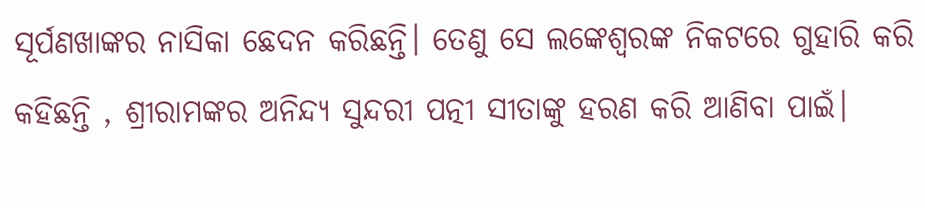ସୂର୍ପଣଖାଙ୍କର ନାସିକା ଛେଦନ କରିଛନ୍ତି। ତେଣୁ ସେ ଲଙ୍କେଶ୍ୱରଙ୍କ ନିକଟରେ ଗୁହାରି କରି କହିଛନ୍ତି , ଶ୍ରୀରାମଙ୍କର ଅନିନ୍ଦ୍ୟ ସୁନ୍ଦରୀ ପତ୍ନୀ ସୀତାଙ୍କୁ ହରଣ କରି ଆଣିବା ପାଇଁ।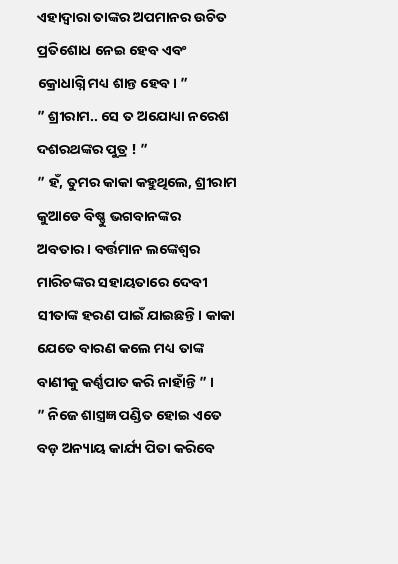ଏହାଦ୍ୱାରା ତାଙ୍କର ଅପମାନର ଉଚିତ ପ୍ରତିଶୋଧ ନେଇ ହେବ ଏବଂ କ୍ରୋଧାଗ୍ନି ମଧ୍ୟ ଶାନ୍ତ ହେବ। ”
” ଶ୍ରୀରାମ.. ସେ ତ ଅଯୋଧ୍ୟା ନରେଶ ଦଶରଥଙ୍କର ପୁତ୍ର ! ”
” ହଁ, ତୁମର କାକା କହୁଥିଲେ, ଶ୍ରୀରାମ କୁଆଡେ ବିଷ୍ଣୁ ଭଗବାନଙ୍କର ଅବତାର। ବର୍ତ୍ତମାନ ଲଙ୍କେଶ୍ୱର ମାରିଚଙ୍କର ସହାୟତାରେ ଦେବୀ ସୀତାଙ୍କ ହରଣ ପାଇଁ ଯାଇଛନ୍ତି। କାକା ଯେତେ ବାରଣ କଲେ ମଧ୍ୟ ତାଙ୍କ ବାଣୀକୁ କର୍ଣ୍ଣପାତ କରି ନାହାଁନ୍ତି ” ।
” ନିଜେ ଶାସ୍ତ୍ରଜ୍ଞ ପଣ୍ଡିତ ହୋଇ ଏତେ ବଡ଼ ଅନ୍ୟାୟ କାର୍ଯ୍ୟ ପିତା କରିବେ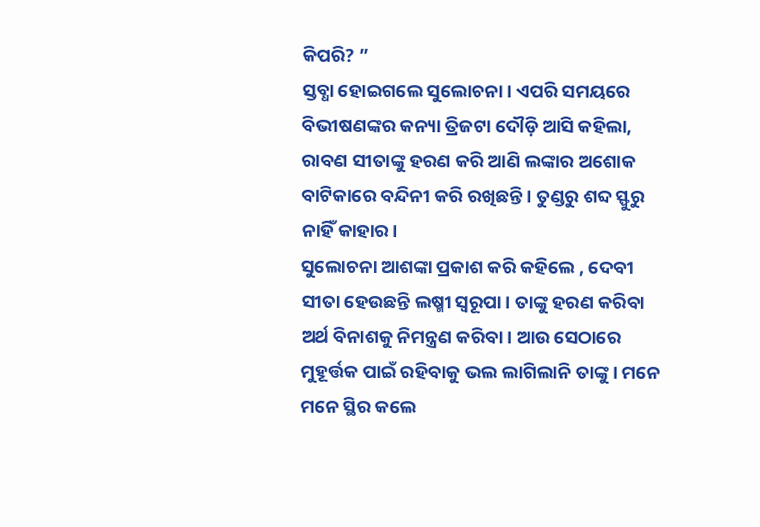କିପରି? ”
ସ୍ତବ୍ଧା ହୋଇଗଲେ ସୁଲୋଚନା। ଏପରି ସମୟରେ ବିଭୀଷଣଙ୍କର କନ୍ୟା ତ୍ରିଜଟା ଦୌଡ଼ି ଆସି କହିଲା, ରାବଣ ସୀତାଙ୍କୁ ହରଣ କରି ଆଣି ଲଙ୍କାର ଅଶୋକ ବାଟିକାରେ ବନ୍ଦିନୀ କରି ରଖିଛନ୍ତି। ତୁଣ୍ଡରୁ ଶବ୍ଦ ସ୍ଫୁରୁ ନାହିଁ କାହାର।
ସୁଲୋଚନା ଆଶଙ୍କା ପ୍ରକାଶ କରି କହିଲେ , ଦେବୀ ସୀତା ହେଉଛନ୍ତି ଲଷ୍ମୀ ସ୍ୱରୂପା। ତାଙ୍କୁ ହରଣ କରିବା ଅର୍ଥ ବିନାଶକୁ ନିମନ୍ତ୍ରଣ କରିବା। ଆଉ ସେଠାରେ ମୁହୂର୍ତ୍ତକ ପାଇଁ ରହିବାକୁ ଭଲ ଲାଗିଲାନି ତାଙ୍କୁ। ମନେ ମନେ ସ୍ଥିର କଲେ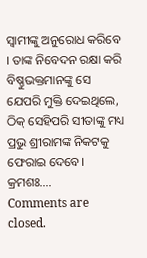ସ୍ୱାମୀଙ୍କୁ ଅନୁରୋଧ କରିବେ । ତାଙ୍କ ନିବେଦନ ରକ୍ଷା କରି ବିଷ୍ଣୁଭକ୍ତମାନଙ୍କୁ ସେ ଯେପରି ମୁକ୍ତି ଦେଇଥିଲେ, ଠିକ୍ ସେହିପରି ସୀତାଙ୍କୁ ମଧ୍ୟ ପ୍ରଭୁ ଶ୍ରୀରାମଙ୍କ ନିକଟକୁ ଫେରାଇ ଦେବେ।
କ୍ରମଶଃ….
Comments are closed.